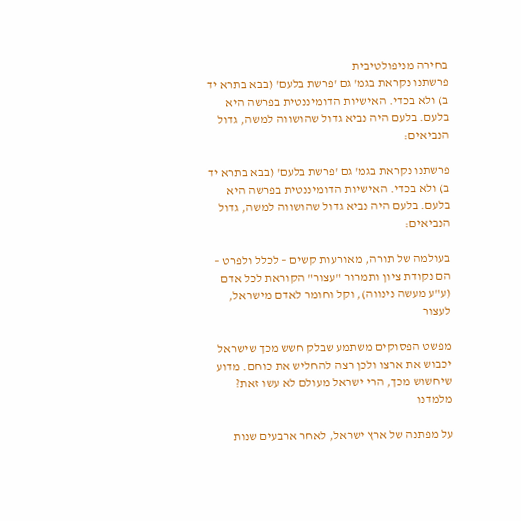בחירה מניפולטיבית
פרשתנו נקראת בגמ' גם 'פרשת בלעם' (בבא בתרא יד ב) ולא בכדי. האישיות הדומיננטית בפרשה היא בלעם. בלעם היה נביא גדול שהושווה למשה, גדול הנביאים:

פרשתנו נקראת בגמ' גם 'פרשת בלעם' (בבא בתרא יד ב) ולא בכדי. האישיות הדומיננטית בפרשה היא בלעם. בלעם היה נביא גדול שהושווה למשה, גדול הנביאים:

בעולמה של תורה, מאורעות קשים – לכלל ולפרט – הם נקודת ציון ותמרור "עצור" הקוראת לכל אדם (ע"ע מעשה נינווה), וקל וחומר לאדם מישראל, לעצור

מפשט הפסוקים משתמע שבלק חשש מכך שישראל יכבוש את ארצו ולכן רצה להחליש את כוחם. מדוע שיחשוש מכך, הרי ישראל מעולם לא עשו זאת? מלמדנו

על מפתנה של ארץ ישראל, לאחר ארבעים שנות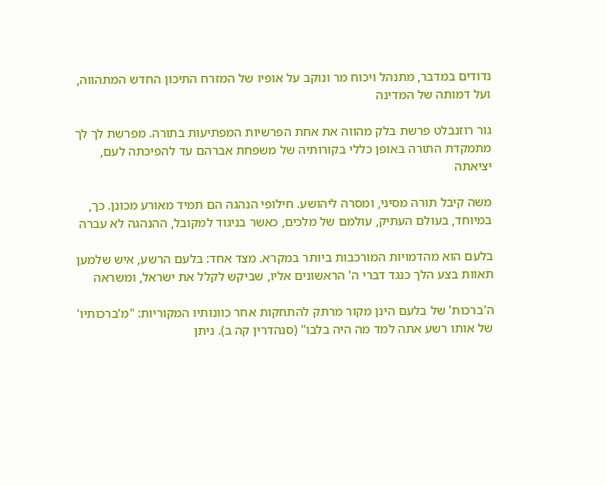נדודים במדבר, מתנהל ויכוח מר ונוקב על אופיו של המזרח התיכון החדש המתהווה, ועל דמותה של המדינה

גור רוזנבלט פרשת בלק מהווה את אחת הפרשיות המפתיעות בתורה. מפרשת לך לך מתמקדת התורה באופן כללי בקורותיה של משפחת אברהם עד להפיכתה לעם, יציאתה

משה קיבל תורה מסיני, ומסרה ליהושע. חילופי הנהגה הם תמיד מאורע מכונן. כך, במיוחד, בעולם העתיק, עולמם של מלכים, כאשר בניגוד למקובל, ההנהגה לא עברה

בלעם הוא מהדמויות המורכבות ביותר במקרא. מצד אחד: בלעם הרשע, איש שלמען תאוות בצע הלך כנגד דברי ה' הראשונים אליו, שביקש לקלל את ישראל, ומשראה

ה'ברכות' של בלעם הינן מקור מרתק להתחקות אחר כוונותיו המקוריות: "מ'ברכותיו' של אותו רשע אתה למד מה היה בלבו" (סנהדרין קה ב). ניתן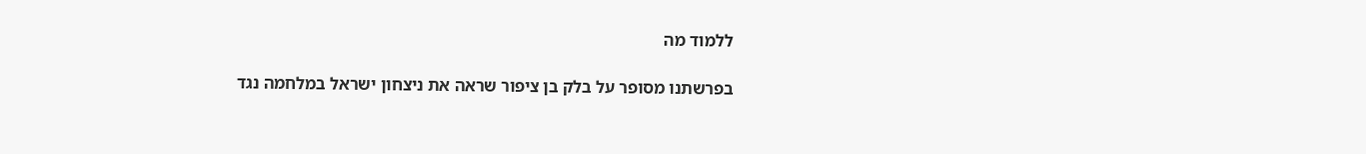ללמוד מה

בפרשתנו מסופר על בלק בן ציפור שראה את ניצחון ישראל במלחמה נגד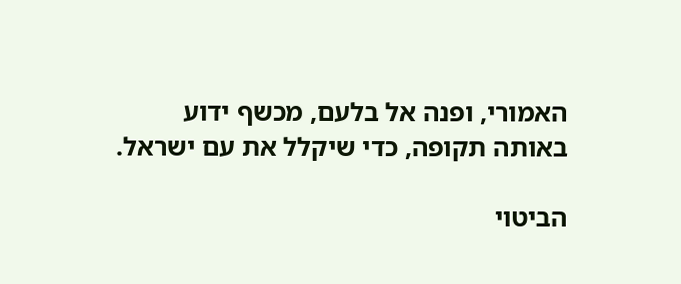האמורי, ופנה אל בלעם, מכשף ידוע באותה תקופה, כדי שיקלל את עם ישראל.

הביטוי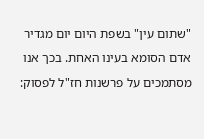"שתום עין" בשפת היום יום מגדיר אדם הסומא בעינו האחת. בכך אנו מסתמכים על פרשנות חז"ל לפסוק: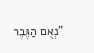"נְאֻם הַגֶּבֶר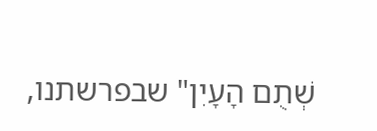שְׁתֻם הָעָיִן" שבפרשתנו,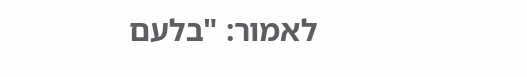לאמור: "בלעם